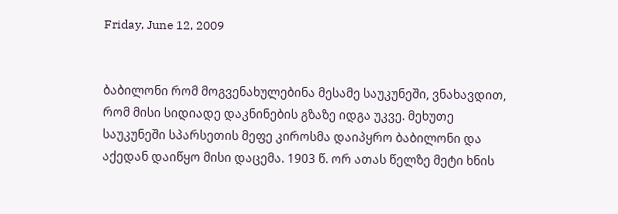Friday, June 12, 2009


ბაბილონი რომ მოგვენახულებინა მესამე საუკუნეში, ვნახავდით, რომ მისი სიდიადე დაკნინების გზაზე იდგა უკვე. მეხუთე საუკუნეში სპარსეთის მეფე კიროსმა დაიპყრო ბაბილონი და აქედან დაიწყო მისი დაცემა. 1903 წ. ორ ათას წელზე მეტი ხნის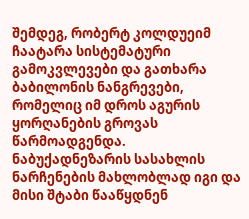შემდეგ, რობერტ კოლდუეიმ ჩაატარა სისტემატური გამოკვლევები და გათხარა ბაბილონის ნანგრევები, რომელიც იმ დროს აგურის ყორღანების გროვას წარმოადგენდა. ნაბუქადნეზარის სასახლის ნარჩენების მახლობლად იგი და მისი შტაბი წააწყდნენ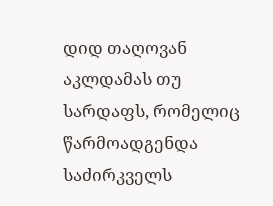დიდ თაღოვან აკლდამას თუ სარდაფს, რომელიც წარმოადგენდა საძირკველს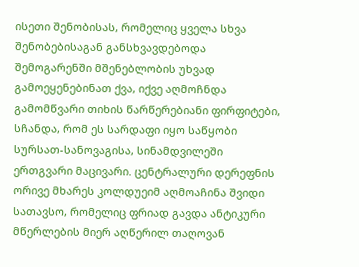ისეთი შენობისას, რომელიც ყველა სხვა შენობებისაგან განსხვავდებოდა შემოგარენში მშენებლობის უხვად გამოეყენებინათ ქვა, იქვე აღმოჩნდა გამომწვარი თიხის წარწერებიანი ფირფიტები, სჩანდა, რომ ეს სარდაფი იყო საწყობი სურსათ-სანოვაგისა, სინამდვილეში ერთგვარი მაცივარი. ცენტრალური დერეფნის ორივე მხარეს კოლდუეიმ აღმოაჩინა შვიდი სათავსო, რომელიც ფრიად გავდა ანტიკური მწერლების მიერ აღწერილ თაღოვან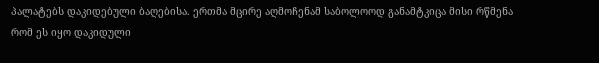პალატებს დაკიდებული ბაღებისა. ერთმა მცირე აღმოჩენამ საბოლოოდ განამტკიცა მისი რწმენა რომ ეს იყო დაკიდული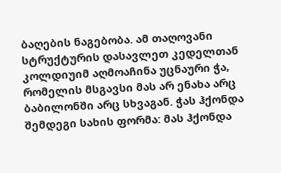ბაღების ნაგებობა. ამ თაღოვანი სტრუქტურის დასავლეთ კედელთან კოლდიუიმ აღმოაჩინა უცნაური ჭა, რომელის მსგავსი მას არ ენახა არც ბაბილონში არც სხვაგან. ჭას ჰქონდა შემდეგი სახის ფორმა: მას ჰქონდა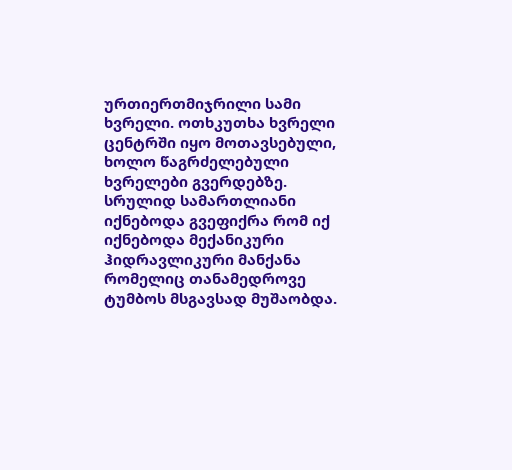ურთიერთმიჯრილი სამი ხვრელი. ოთხკუთხა ხვრელი ცენტრში იყო მოთავსებული, ხოლო წაგრძელებული ხვრელები გვერდებზე. სრულიდ სამართლიანი იქნებოდა გვეფიქრა რომ იქ იქნებოდა მექანიკური ჰიდრავლიკური მანქანა რომელიც თანამედროვე ტუმბოს მსგავსად მუშაობდა.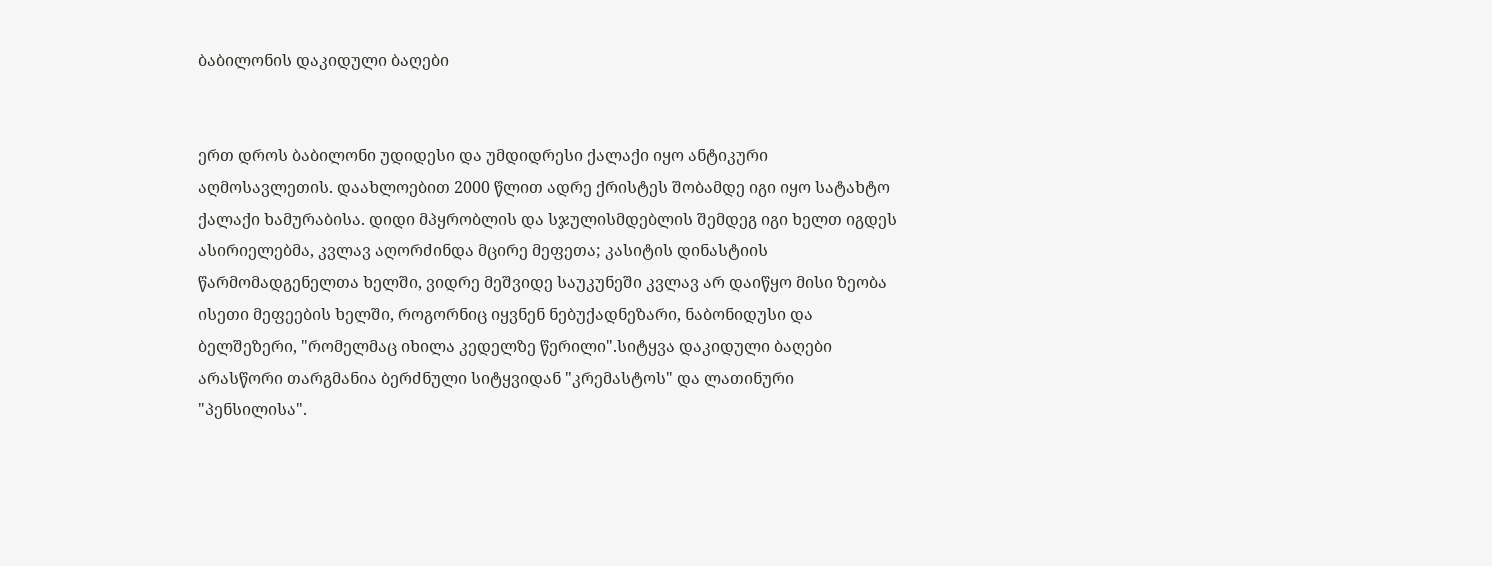ბაბილონის დაკიდული ბაღები


ერთ დროს ბაბილონი უდიდესი და უმდიდრესი ქალაქი იყო ანტიკური აღმოსავლეთის. დაახლოებით 2000 წლით ადრე ქრისტეს შობამდე იგი იყო სატახტო ქალაქი ხამურაბისა. დიდი მპყრობლის და სჯულისმდებლის შემდეგ იგი ხელთ იგდეს ასირიელებმა, კვლავ აღორძინდა მცირე მეფეთა; კასიტის დინასტიის წარმომადგენელთა ხელში, ვიდრე მეშვიდე საუკუნეში კვლავ არ დაიწყო მისი ზეობა ისეთი მეფეების ხელში, როგორნიც იყვნენ ნებუქადნეზარი, ნაბონიდუსი და ბელშეზერი, "რომელმაც იხილა კედელზე წერილი".სიტყვა დაკიდული ბაღები არასწორი თარგმანია ბერძნული სიტყვიდან "კრემასტოს" და ლათინური "პენსილისა".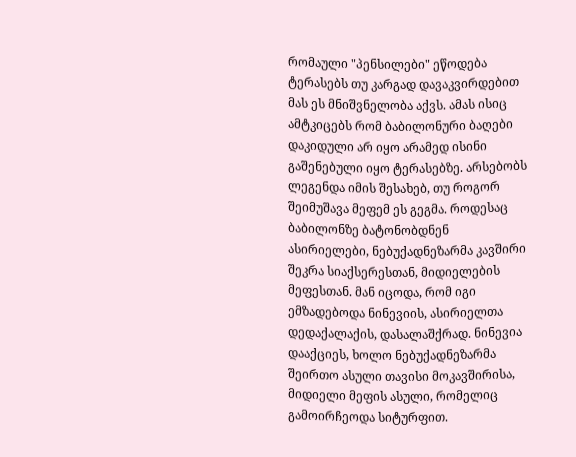რომაული "პენსილები" ეწოდება ტერასებს თუ კარგად დავაკვირდებით მას ეს მნიშვნელობა აქვს. ამას ისიც ამტკიცებს რომ ბაბილონური ბაღები დაკიდული არ იყო არამედ ისინი გაშენებული იყო ტერასებზე. არსებობს ლეგენდა იმის შესახებ, თუ როგორ შეიმუშავა მეფემ ეს გეგმა. როდესაც ბაბილონზე ბატონობდნენ ასირიელები, ნებუქადნეზარმა კავშირი შეკრა სიაქსერესთან, მიდიელების მეფესთან. მან იცოდა, რომ იგი ემზადებოდა ნინევიის, ასირიელთა დედაქალაქის, დასალაშქრად. ნინევია დააქციეს, ხოლო ნებუქადნეზარმა შეირთო ასული თავისი მოკავშირისა, მიდიელი მეფის ასული, რომელიც გამოირჩეოდა სიტურფით.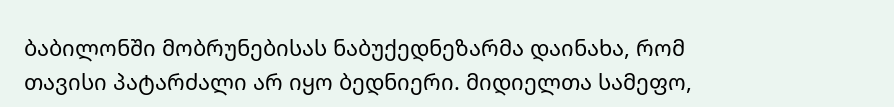ბაბილონში მობრუნებისას ნაბუქედნეზარმა დაინახა, რომ თავისი პატარძალი არ იყო ბედნიერი. მიდიელთა სამეფო,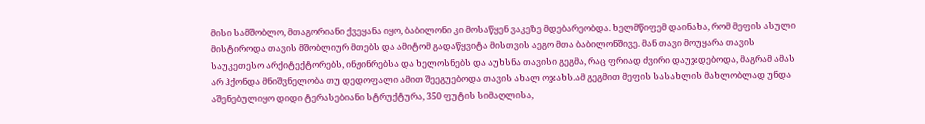მისი სამშობლო, მთაგორიანი ქვეყანა იყო, ბაბილონი კი მოსაწყენ ვაკეზე მდებარეობდა. ხელმწიფემ დაინახა, რომ მეფის ასული მისტიროდა თავის მშობლიურ მთებს და ამიტომ გადაწყვიტა მისთვის აეგო მთა ბაბილონშივე. მან თავი მოუყარა თავის საუკეთესო არქიტექტორებს, ინჟინრებსა და ხელოსნებს და აუხსნა თავისი გეგმა, რაც ფრიად ძვირი დაუჯდებოდა, მაგრამ ამას არ ჰქონდა მნიშვნელობა თუ დედოფალი ამით შეეგუებოდა თავის ახალ ოჯახს.ამ გეგმით მეფის სასახლის მახლობლად უნდა აშენებულიყო დიდი ტერასებიანი სტრუქტურა, 350 ფუტის სიმაღლისა,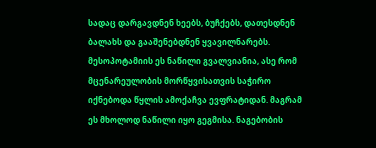სადაც დარგავდნენ ხეებს, ბუჩქებს, დათესდნენ ბალახს და გააშენებდნენ ყვავილნარებს. მესოპოტამიის ეს ნაწილი გვალვიანია, ასე რომ მცენარეულობის მორწყვისათვის საჭირო იქნებოდა წყლის ამოქაჩვა ევფრატიდან. მაგრამ ეს მხოლოდ ნაწილი იყო გეგმისა. ნაგებობის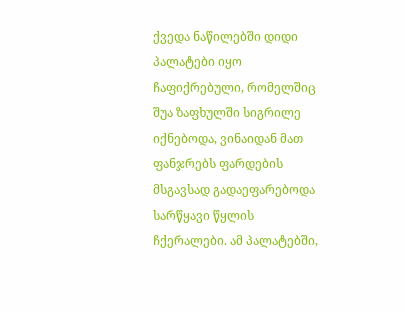ქვედა ნაწილებში დიდი პალატები იყო ჩაფიქრებული, რომელშიც შუა ზაფხულში სიგრილე იქნებოდა, ვინაიდან მათ ფანჯრებს ფარდების მსგავსად გადაეფარებოდა სარწყავი წყლის ჩქერალები. ამ პალატებში,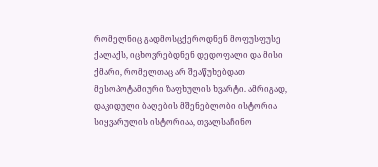რომელნიც გადმოსცქეროდნენ მოფუსფუსე ქალაქს, იცხოვრებდნენ დედოფალი და მისი ქმარი, რომელთაც არ შეაწუხებდათ მესოპოტამიური ზაფხულის ხვარტი. ამრიგად, დაკიდული ბაღების მშენებლობი ისტორია სიყვარულის ისტორიაა, თვალსაჩინო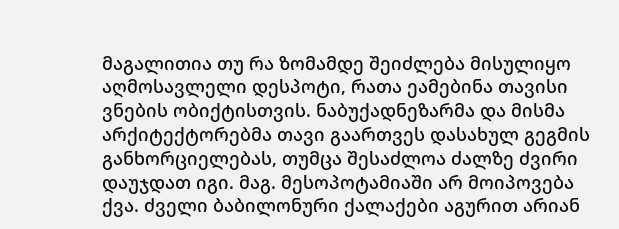მაგალითია თუ რა ზომამდე შეიძლება მისულიყო აღმოსავლელი დესპოტი, რათა ეამებინა თავისი ვნების ობიქტისთვის. ნაბუქადნეზარმა და მისმა არქიტექტორებმა თავი გაართვეს დასახულ გეგმის განხორციელებას, თუმცა შესაძლოა ძალზე ძვირი დაუჯდათ იგი. მაგ. მესოპოტამიაში არ მოიპოვება ქვა. ძველი ბაბილონური ქალაქები აგურით არიან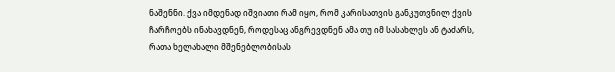ნაშენნი. ქვა იმდენად იშვიათი რამ იყო, რომ კარისათვის განკუთვნილ ქვის ჩარჩოებს ინახავდნენ, როდესაც ანგრევდნენ ამა თუ იმ სასახლეს ან ტაძარს, რათა ხელახალი მშენებლობისას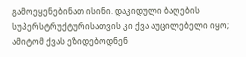გამოეყენებინათ ისინი. დაკიდული ბაღების სუპერსტრუქტურისათვის კი ქვა აუცილებელი იყო; ამიტომ ქვას ეზიდებოდნენ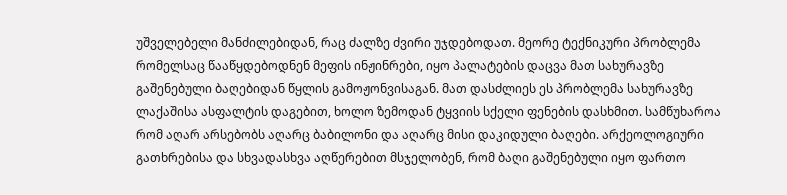უშველებელი მანძილებიდან, რაც ძალზე ძვირი უჯდებოდათ. მეორე ტექნიკური პრობლემა რომელსაც წააწყდებოდნენ მეფის ინჟინრები, იყო პალატების დაცვა მათ სახურავზე გაშენებული ბაღებიდან წყლის გამოჟონვისაგან. მათ დასძლიეს ეს პრობლემა სახურავზე ლაქაშისა ასფალტის დაგებით, ხოლო ზემოდან ტყვიის სქელი ფენების დასხმით. სამწუხაროა რომ აღარ არსებობს აღარც ბაბილონი და აღარც მისი დაკიდული ბაღები. არქეოლოგიური გათხრებისა და სხვადასხვა აღწერებით მსჯელობენ, რომ ბაღი გაშენებული იყო ფართო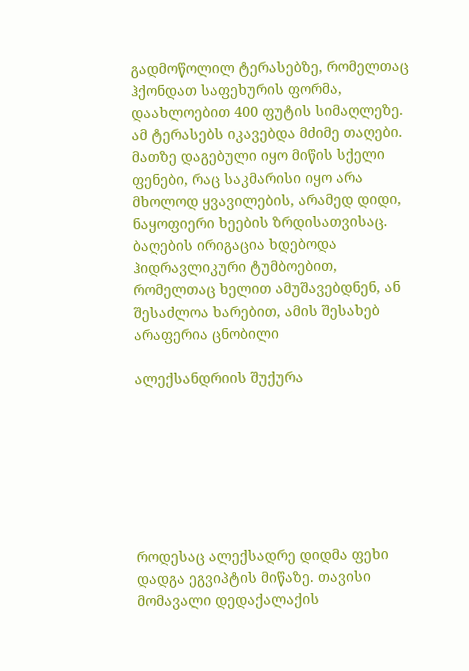გადმოწოლილ ტერასებზე, რომელთაც ჰქონდათ საფეხურის ფორმა, დაახლოებით 400 ფუტის სიმაღლეზე. ამ ტერასებს იკავებდა მძიმე თაღები. მათზე დაგებული იყო მიწის სქელი ფენები, რაც საკმარისი იყო არა მხოლოდ ყვავილების, არამედ დიდი, ნაყოფიერი ხეების ზრდისათვისაც. ბაღების ირიგაცია ხდებოდა ჰიდრავლიკური ტუმბოებით, რომელთაც ხელით ამუშავებდნენ, ან შესაძლოა ხარებით, ამის შესახებ არაფერია ცნობილი

ალექსანდრიის შუქურა







როდესაც ალექსადრე დიდმა ფეხი დადგა ეგვიპტის მიწაზე. თავისი მომავალი დედაქალაქის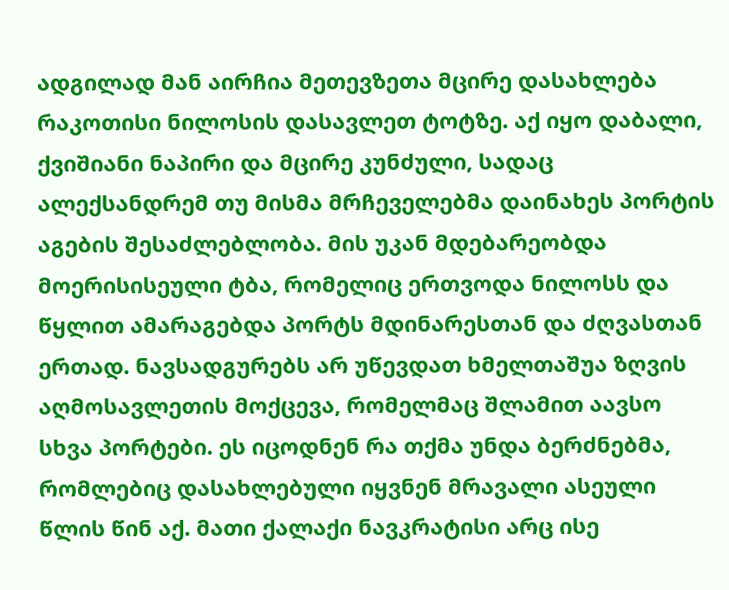ადგილად მან აირჩია მეთევზეთა მცირე დასახლება რაკოთისი ნილოსის დასავლეთ ტოტზე. აქ იყო დაბალი, ქვიშიანი ნაპირი და მცირე კუნძული, სადაც ალექსანდრემ თუ მისმა მრჩეველებმა დაინახეს პორტის აგების შესაძლებლობა. მის უკან მდებარეობდა მოერისისეული ტბა, რომელიც ერთვოდა ნილოსს და წყლით ამარაგებდა პორტს მდინარესთან და ძღვასთან ერთად. ნავსადგურებს არ უწევდათ ხმელთაშუა ზღვის აღმოსავლეთის მოქცევა, რომელმაც შლამით აავსო სხვა პორტები. ეს იცოდნენ რა თქმა უნდა ბერძნებმა, რომლებიც დასახლებული იყვნენ მრავალი ასეული წლის წინ აქ. მათი ქალაქი ნავკრატისი არც ისე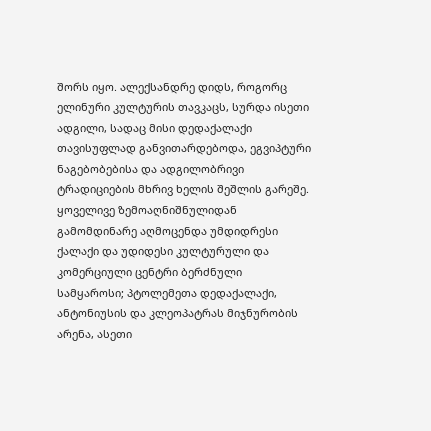შორს იყო. ალექსანდრე დიდს, როგორც ელინური კულტურის თავკაცს, სურდა ისეთი ადგილი, სადაც მისი დედაქალაქი თავისუფლად განვითარდებოდა, ეგვიპტური ნაგებობებისა და ადგილობრივი ტრადიციების მხრივ ხელის შეშლის გარეშე. ყოველივე ზემოაღნიშნულიდან გამომდინარე აღმოცენდა უმდიდრესი ქალაქი და უდიდესი კულტურული და კომერციული ცენტრი ბერძნული სამყაროსი; პტოლემეთა დედაქალაქი, ანტონიუსის და კლეოპატრას მიჯნურობის არენა, ასეთი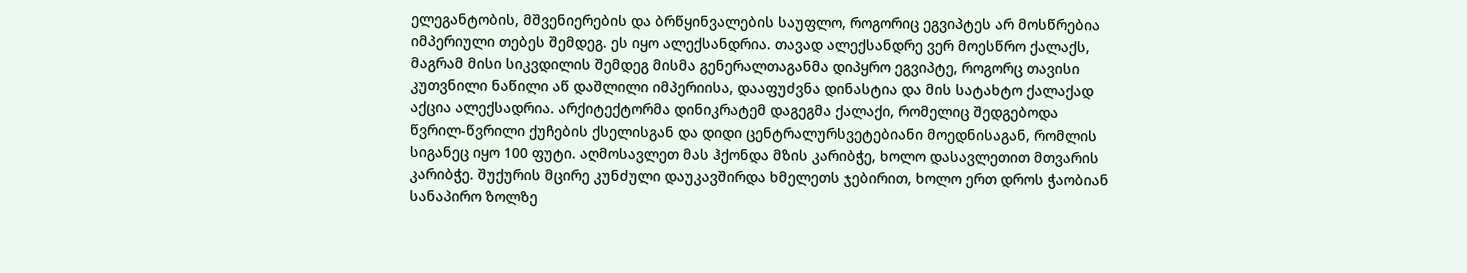ელეგანტობის, მშვენიერების და ბრწყინვალების საუფლო, როგორიც ეგვიპტეს არ მოსწრებია იმპერიული თებეს შემდეგ. ეს იყო ალექსანდრია. თავად ალექსანდრე ვერ მოესწრო ქალაქს, მაგრამ მისი სიკვდილის შემდეგ მისმა გენერალთაგანმა დიპყრო ეგვიპტე, როგორც თავისი კუთვნილი ნაწილი აწ დაშლილი იმპერიისა, დააფუძვნა დინასტია და მის სატახტო ქალაქად აქცია ალექსადრია. არქიტექტორმა დინიკრატემ დაგეგმა ქალაქი, რომელიც შედგებოდა წვრილ-წვრილი ქუჩების ქსელისგან და დიდი ცენტრალურსვეტებიანი მოედნისაგან, რომლის სიგანეც იყო 100 ფუტი. აღმოსავლეთ მას ჰქონდა მზის კარიბჭე, ხოლო დასავლეთით მთვარის კარიბჭე. შუქურის მცირე კუნძული დაუკავშირდა ხმელეთს ჯებირით, ხოლო ერთ დროს ჭაობიან სანაპირო ზოლზე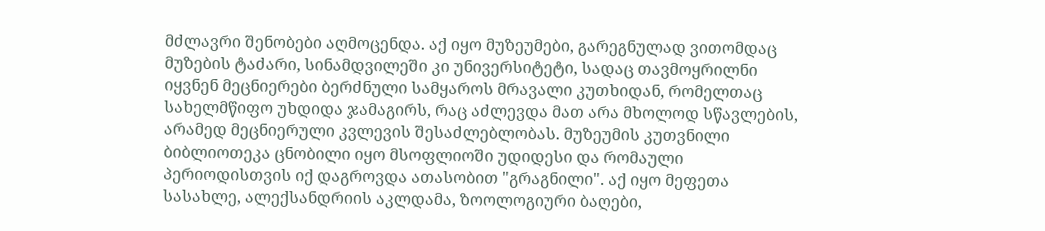მძლავრი შენობები აღმოცენდა. აქ იყო მუზეუმები, გარეგნულად ვითომდაც მუზების ტაძარი, სინამდვილეში კი უნივერსიტეტი, სადაც თავმოყრილნი იყვნენ მეცნიერები ბერძნული სამყაროს მრავალი კუთხიდან, რომელთაც სახელმწიფო უხდიდა ჯამაგირს, რაც აძლევდა მათ არა მხოლოდ სწავლების, არამედ მეცნიერული კვლევის შესაძლებლობას. მუზეუმის კუთვნილი ბიბლიოთეკა ცნობილი იყო მსოფლიოში უდიდესი და რომაული პერიოდისთვის იქ დაგროვდა ათასობით "გრაგნილი". აქ იყო მეფეთა სასახლე, ალექსანდრიის აკლდამა, ზოოლოგიური ბაღები,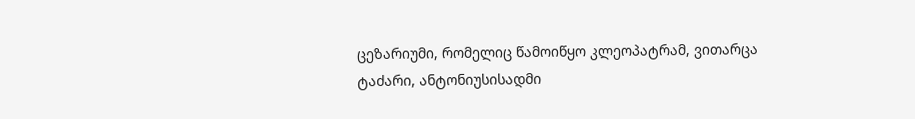ცეზარიუმი, რომელიც წამოიწყო კლეოპატრამ, ვითარცა ტაძარი, ანტონიუსისადმი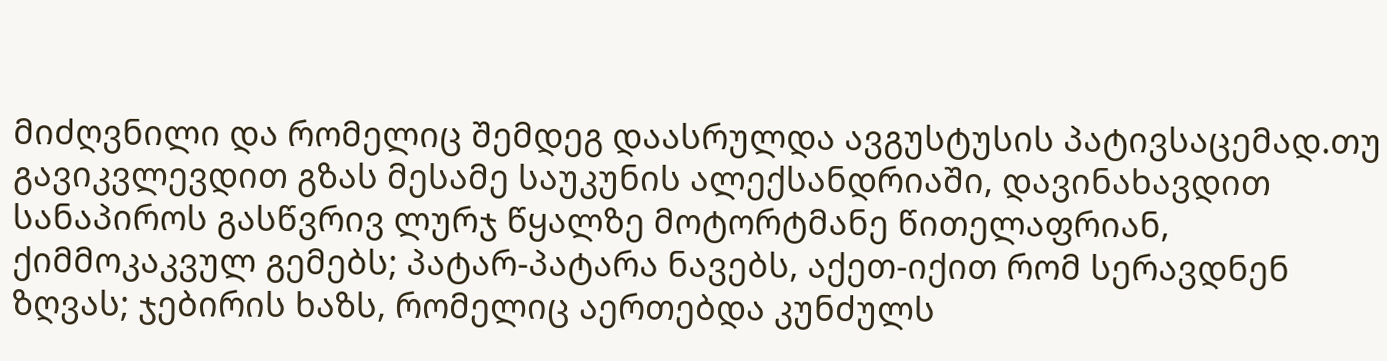მიძღვნილი და რომელიც შემდეგ დაასრულდა ავგუსტუსის პატივსაცემად.თუ გავიკვლევდით გზას მესამე საუკუნის ალექსანდრიაში, დავინახავდით სანაპიროს გასწვრივ ლურჯ წყალზე მოტორტმანე წითელაფრიან, ქიმმოკაკვულ გემებს; პატარ-პატარა ნავებს, აქეთ-იქით რომ სერავდნენ ზღვას; ჯებირის ხაზს, რომელიც აერთებდა კუნძულს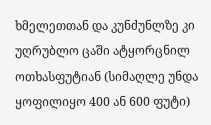ხმელეთთან და კუნძუნლზე კი უღრუბლო ცაში ატყორცნილ ოთხასფუტიან (სიმაღლე უნდა ყოფილიყო 400 ან 600 ფუტი)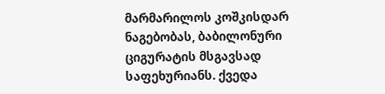მარმარილოს კოშკისდარ ნაგებობას, ბაბილონური ციგურატის მსგავსად საფეხურიანს. ქვედა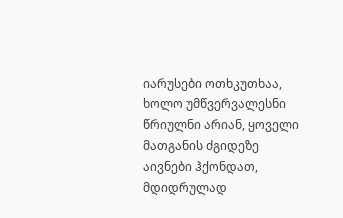იარუსები ოთხკუთხაა, ხოლო უმწვერვალესნი წრიულნი არიან, ყოველი მათგანის ძგიდეზე აივნები ჰქონდათ, მდიდრულად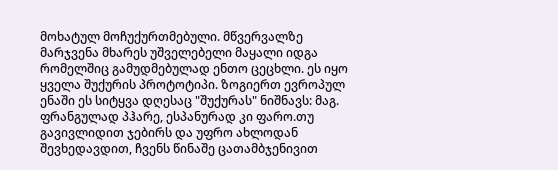მოხატულ მოჩუქურთმებული. მწვერვალზე მარჯვენა მხარეს უშველებელი მაყალი იდგა რომელშიც გამუდმებულად ენთო ცეცხლი. ეს იყო ყველა შუქურის პროტოტიპი. ზოგიერთ ევროპულ ენაში ეს სიტყვა დღესაც "შუქურას" ნიშნავს: მაგ. ფრანგულად პჰარე, ესპანურად კი ფარო.თუ გავივლიდით ჯებირს და უფრო ახლოდან შევხედავდით, ჩვენს წინაშე ცათამბჯენივით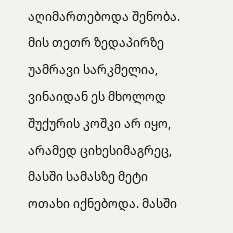აღიმართებოდა შენობა. მის თეთრ ზედაპირზე უამრავი სარკმელია, ვინაიდან ეს მხოლოდ შუქურის კოშკი არ იყო, არამედ ციხესიმაგრეც, მასში სამასზე მეტი ოთახი იქნებოდა. მასში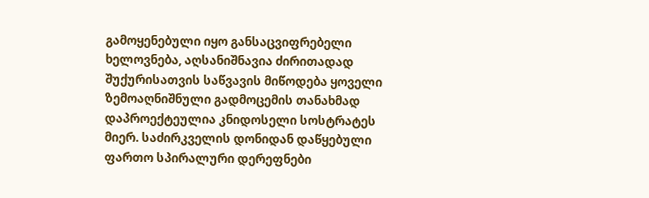გამოყენებული იყო განსაცვიფრებელი ხელოვნება, აღსანიშნავია ძირითადად შუქურისათვის საწვავის მიწოდება ყოველი ზემოაღნიშნული გადმოცემის თანახმად დაპროექტეულია კნიდოსელი სოსტრატეს მიერ. საძირკველის დონიდან დაწყებული ფართო სპირალური დერეფნები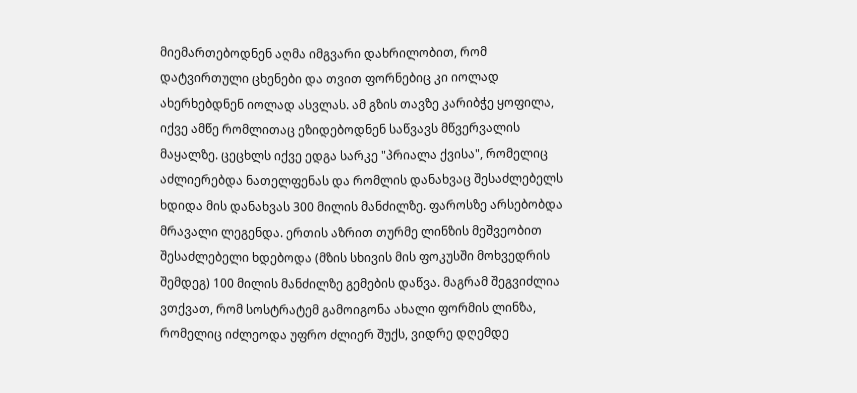მიემართებოდნენ აღმა იმგვარი დახრილობით, რომ დატვირთული ცხენები და თვით ფორნებიც კი იოლად ახერხებდნენ იოლად ასვლას. ამ გზის თავზე კარიბჭე ყოფილა, იქვე ამწე რომლითაც ეზიდებოდნენ საწვავს მწვერვალის მაყალზე. ცეცხლს იქვე ედგა სარკე "პრიალა ქვისა", რომელიც აძლიერებდა ნათელფენას და რომლის დანახვაც შესაძლებელს ხდიდა მის დანახვას 300 მილის მანძილზე. ფაროსზე არსებობდა მრავალი ლეგენდა. ერთის აზრით თურმე ლინზის მეშვეობით შესაძლებელი ხდებოდა (მზის სხივის მის ფოკუსში მოხვედრის შემდეგ) 100 მილის მანძილზე გემების დაწვა. მაგრამ შეგვიძლია ვთქვათ, რომ სოსტრატემ გამოიგონა ახალი ფორმის ლინზა, რომელიც იძლეოდა უფრო ძლიერ შუქს, ვიდრე დღემდე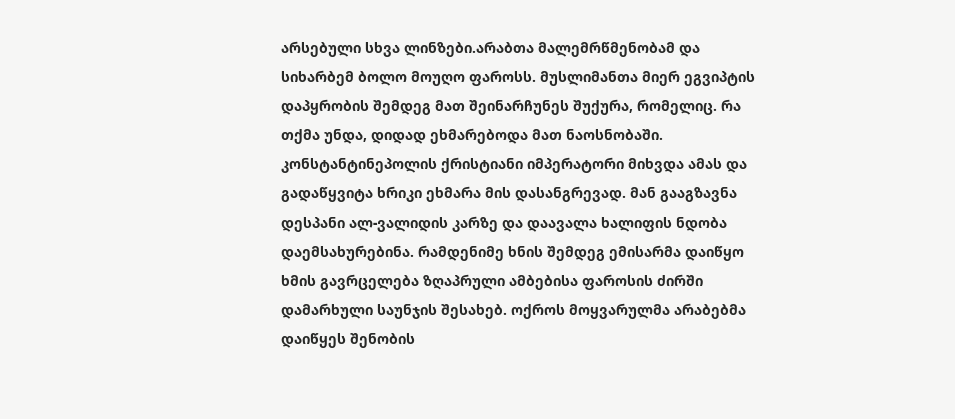არსებული სხვა ლინზები.არაბთა მალემრწმენობამ და სიხარბემ ბოლო მოუღო ფაროსს. მუსლიმანთა მიერ ეგვიპტის დაპყრობის შემდეგ მათ შეინარჩუნეს შუქურა, რომელიც. რა თქმა უნდა, დიდად ეხმარებოდა მათ ნაოსნობაში. კონსტანტინეპოლის ქრისტიანი იმპერატორი მიხვდა ამას და გადაწყვიტა ხრიკი ეხმარა მის დასანგრევად. მან გააგზავნა დესპანი ალ-ვალიდის კარზე და დაავალა ხალიფის ნდობა დაემსახურებინა. რამდენიმე ხნის შემდეგ ემისარმა დაიწყო ხმის გავრცელება ზღაპრული ამბებისა ფაროსის ძირში დამარხული საუნჯის შესახებ. ოქროს მოყვარულმა არაბებმა დაიწყეს შენობის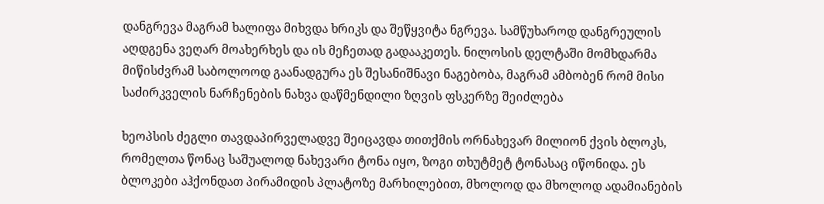დანგრევა მაგრამ ხალიფა მიხვდა ხრიკს და შეწყვიტა ნგრევა. სამწუხაროდ დანგრეულის აღდგენა ვეღარ მოახერხეს და ის მეჩეთად გადააკეთეს. ნილოსის დელტაში მომხდარმა მიწისძვრამ საბოლოოდ გაანადგურა ეს შესანიშნავი ნაგებობა, მაგრამ ამბობენ რომ მისი საძირკველის ნარჩენების ნახვა დაწმენდილი ზღვის ფსკერზე შეიძლება

ხეოპსის ძეგლი თავდაპირველადვე შეიცავდა თითქმის ორნახევარ მილიონ ქვის ბლოკს, რომელთა წონაც საშუალოდ ნახევარი ტონა იყო, ზოგი თხუტმეტ ტონასაც იწონიდა. ეს ბლოკები აჰქონდათ პირამიდის პლატოზე მარხილებით, მხოლოდ და მხოლოდ ადამიანების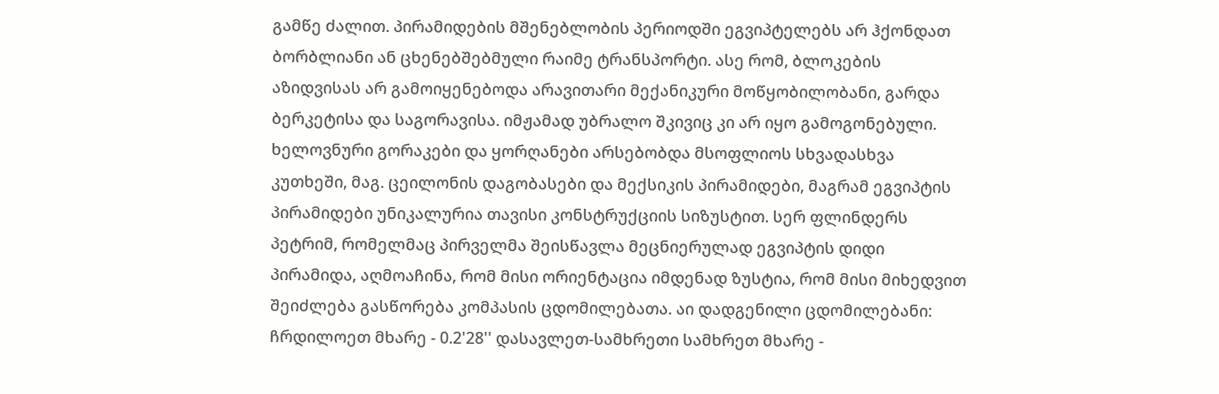გამწე ძალით. პირამიდების მშენებლობის პერიოდში ეგვიპტელებს არ ჰქონდათ ბორბლიანი ან ცხენებშებმული რაიმე ტრანსპორტი. ასე რომ, ბლოკების აზიდვისას არ გამოიყენებოდა არავითარი მექანიკური მოწყობილობანი, გარდა ბერკეტისა და საგორავისა. იმჟამად უბრალო შკივიც კი არ იყო გამოგონებული.
ხელოვნური გორაკები და ყორღანები არსებობდა მსოფლიოს სხვადასხვა კუთხეში, მაგ. ცეილონის დაგობასები და მექსიკის პირამიდები, მაგრამ ეგვიპტის პირამიდები უნიკალურია თავისი კონსტრუქციის სიზუსტით. სერ ფლინდერს პეტრიმ, რომელმაც პირველმა შეისწავლა მეცნიერულად ეგვიპტის დიდი პირამიდა, აღმოაჩინა, რომ მისი ორიენტაცია იმდენად ზუსტია, რომ მისი მიხედვით შეიძლება გასწორება კომპასის ცდომილებათა. აი დადგენილი ცდომილებანი: ჩრდილოეთ მხარე - 0.2'28'' დასავლეთ-სამხრეთი სამხრეთ მხარე -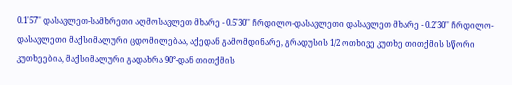0.1'57'' დასავლეთ-სამხრეთი აღმოსავლეთ მხარე - 0.5'30'' ჩრდილო-დასავლეთი დასავლეთ მხარე - 0.2'30'' ჩრდილო-დასავლეთი მაქსიმალური ცდომილებაა, აქედან გამომდინარე, გრადუსის 1/2 ოთხივე კუთხე თითქმის სწორი კუთხეებია, მაქსიმალური გადახრა 90°-დან თითქმის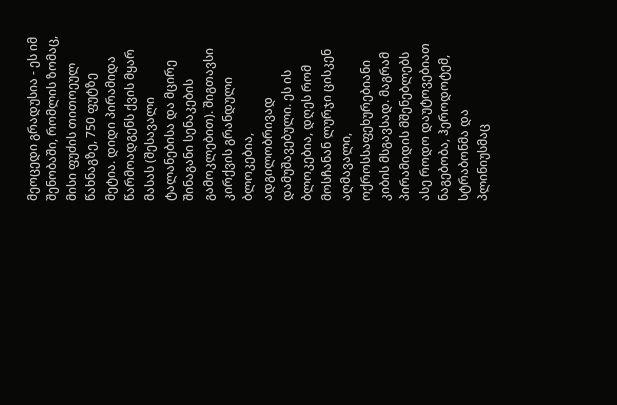მეოცედი გრადუსია - ეს იმ შენობაში, რომლის ზომაც, მისი ფუძის თითოეულ წახნაგზე, 750 ფუტზე მეტია. დიდი პირამიდა წარმოადგენს ქვის მყარ მასას (შესავალი ტალანებისა და მცირე შინაგანი სენაკების გამოკლებით). შიგთავსი კირქვის გრანდული ბლოკებია, ადგილობრივად დამუშავებული. ეს ის ბლოკებია, დღეს რომ მოსჩანან ლურჯი ცისკენ აღმავალი, ოქროსსაფეხურებიანი კიბის მსგავსად. მაგრამ პირამიდის მშენებლებს ასე როდო დაუტოვებიათ ნაგებობა, ჰეროდოტემ, სტრაბონმა და პლინიუსმაც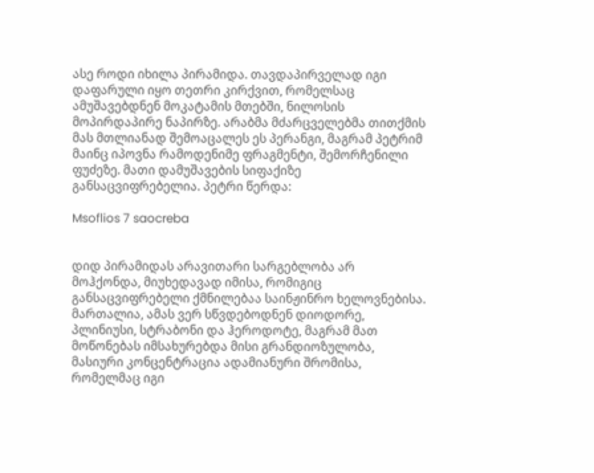ასე როდი იხილა პირამიდა. თავდაპირველად იგი დაფარული იყო თეთრი კირქვით, რომელსაც ამუშავებდნენ მოკატამის მთებში, ნილოსის მოპირდაპირე ნაპირზე. არაბმა მძარცველებმა თითქმის მას მთლიანად შემოაცალეს ეს პერანგი, მაგრამ პეტრიმ მაინც იპოვნა რამოდენიმე ფრაგმენტი, შემორჩენილი ფუძეზე. მათი დამუშავების სიფაქიზე განსაცვიფრებელია. პეტრი წერდა:

Msoflios 7 saocreba


დიდ პირამიდას არავითარი სარგებლობა არ მოჰქონდა, მიუხედავად იმისა, რომიგიც განსაცვიფრებელი ქმნილებაა საინჟინრო ხელოვნებისა. მართალია, ამას ვერ სწვდებოდნენ დიოდორე, პლინიუსი, სტრაბონი და ჰეროდოტე, მაგრამ მათ მოწონებას იმსახურებდა მისი გრანდიოზულობა, მასიური კონცენტრაცია ადამიანური შრომისა, რომელმაც იგი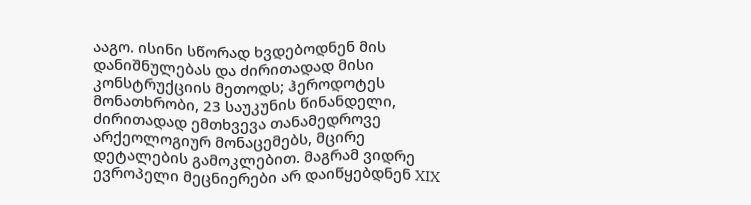ააგო. ისინი სწორად ხვდებოდნენ მის დანიშნულებას და ძირითადად მისი კონსტრუქციის მეთოდს; ჰეროდოტეს მონათხრობი, 23 საუკუნის წინანდელი, ძირითადად ემთხვევა თანამედროვე არქეოლოგიურ მონაცემებს, მცირე დეტალების გამოკლებით. მაგრამ ვიდრე ევროპელი მეცნიერები არ დაიწყებდნენ XIX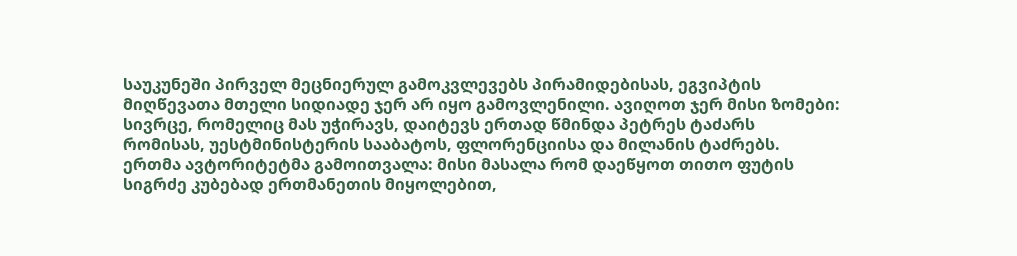საუკუნეში პირველ მეცნიერულ გამოკვლევებს პირამიდებისას, ეგვიპტის მიღწევათა მთელი სიდიადე ჯერ არ იყო გამოვლენილი. ავიღოთ ჯერ მისი ზომები: სივრცე, რომელიც მას უჭირავს, დაიტევს ერთად წმინდა პეტრეს ტაძარს რომისას, უესტმინისტერის სააბატოს, ფლორენციისა და მილანის ტაძრებს. ერთმა ავტორიტეტმა გამოითვალა: მისი მასალა რომ დაეწყოთ თითო ფუტის სიგრძე კუბებად ერთმანეთის მიყოლებით,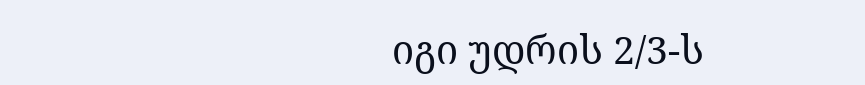იგი უდრის 2/3-ს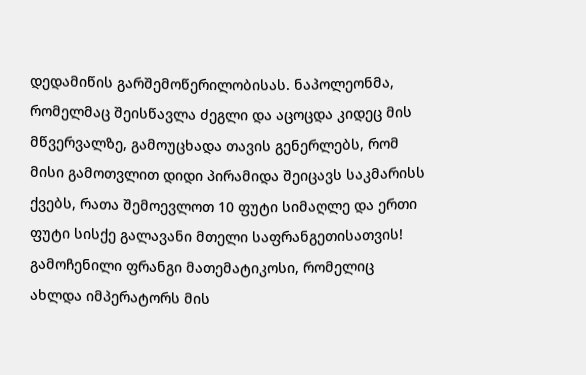დედამიწის გარშემოწერილობისას. ნაპოლეონმა, რომელმაც შეისწავლა ძეგლი და აცოცდა კიდეც მის მწვერვალზე, გამოუცხადა თავის გენერლებს, რომ მისი გამოთვლით დიდი პირამიდა შეიცავს საკმარისს ქვებს, რათა შემოევლოთ 10 ფუტი სიმაღლე და ერთი ფუტი სისქე გალავანი მთელი საფრანგეთისათვის! გამოჩენილი ფრანგი მათემატიკოსი, რომელიც ახლდა იმპერატორს მის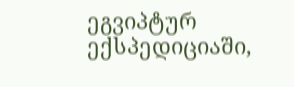ეგვიპტურ ექსპედიციაში,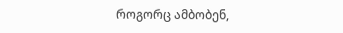როგორც ამბობენ,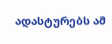ადასტურებს ამ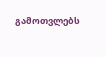გამოთვლებს